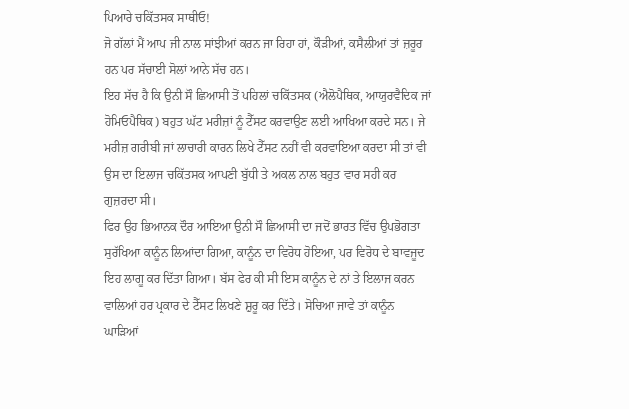ਪਿਆਰੇ ਚਕਿੱਤਸਕ ਸਾਥੀਓ!
ਜੋ ਗੱਲਾਂ ਮੈਂ ਆਪ ਜੀ ਨਾਲ ਸਾਂਝੀਆਂ ਕਰਨ ਜਾ ਰਿਹਾ ਹਾਂ, ਕੌੜੀਆਂ, ਕਸੈਲੀਆਂ ਤਾਂ ਜ਼ਰੂਰ ਹਨ ਪਰ ਸੱਚਾਈ ਸੋਲਾਂ ਆਨੇ ਸੱਚ ਹਨ।
ਇਹ ਸੱਚ ਹੈ ਕਿ ਉਨੀ ਸੌ ਛਿਆਸੀ ਤੋਂ ਪਹਿਲਾਂ ਚਕਿੱਤਸਕ (ਐਲੋਪੈਥਿਕ, ਆਯੁਰਵੈਦਿਕ ਜਾਂ ਹੋਮਿਓਪੈਥਿਕ) ਬਹੁਤ ਘੱਟ ਮਰੀਜ਼ਾਂ ਨੂੰ ਟੈੱਸਟ ਕਰਵਾਉਣ ਲਈ ਆਖਿਆ ਕਰਦੇ ਸਨ। ਜੇ ਮਰੀਜ਼ ਗਰੀਬੀ ਜਾਂ ਲਾਚਾਰੀ ਕਾਰਨ ਲਿਖੇ ਟੈੱਸਟ ਨਹੀਂ ਵੀ ਕਰਵਾਇਆ ਕਰਦਾ ਸੀ ਤਾਂ ਵੀ ਉਸ ਦਾ ਇਲਾਜ ਚਕਿੱਤਸਕ ਆਪਣੀ ਬੁੱਧੀ ਤੇ ਅਕਲ ਨਾਲ ਬਹੁਤ ਵਾਰ ਸਹੀ ਕਰ ਗੁਜ਼ਰਦਾ ਸੀ।
ਫਿਰ ਉਹ ਭਿਆਨਕ ਦੌਰ ਆਇਆ ਉਨੀ ਸੌ ਛਿਆਸੀ ਦਾ ਜਦੋਂ ਭਾਰਤ ਵਿੱਚ ਉਪਭੋਗਤਾ ਸੁਰੱਖਿਆ ਕਾਨੂੰਨ ਲਿਆਂਦਾ ਗਿਆ, ਕਾਨੂੰਨ ਦਾ ਵਿਰੋਧ ਹੋਇਆ, ਪਰ ਵਿਰੋਧ ਦੇ ਬਾਵਜੂਦ ਇਹ ਲਾਗੂ ਕਰ ਦਿੱਤਾ ਗਿਆ। ਬੱਸ ਫੇਰ ਕੀ ਸੀ ਇਸ ਕਾਨੂੰਨ ਦੇ ਨਾਂ ਤੇ ਇਲਾਜ ਕਰਨ ਵਾਲਿਆਂ ਹਰ ਪ੍ਰਕਾਰ ਦੇ ਟੈੱਸਟ ਲਿਖਣੇ ਸ਼ੁਰੂ ਕਰ ਦਿੱਤੇ। ਸੋਚਿਆ ਜਾਵੇ ਤਾਂ ਕਾਨੂੰਨ ਘਾੜਿਆਂ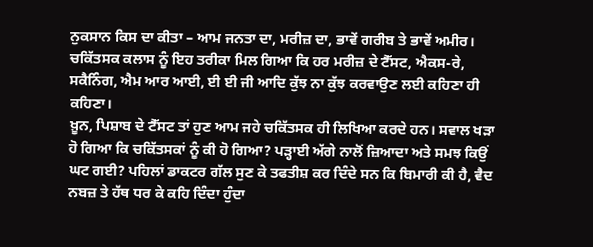ਨੁਕਸਾਨ ਕਿਸ ਦਾ ਕੀਤਾ – ਆਮ ਜਨਤਾ ਦਾ, ਮਰੀਜ਼ ਦਾ, ਭਾਵੇਂ ਗਰੀਬ ਤੇ ਭਾਵੇਂ ਅਮੀਰ।
ਚਕਿੱਤਸਕ ਕਲਾਸ ਨੂੰ ਇਹ ਤਰੀਕਾ ਮਿਲ ਗਿਆ ਕਿ ਹਰ ਮਰੀਜ਼ ਦੇ ਟੈੱਸਟ, ਐਕਸ-ਰੇ, ਸਕੈਨਿੰਗ, ਐਮ ਆਰ ਆਈ, ਈ ਈ ਜੀ ਆਦਿ ਕੁੱਝ ਨਾ ਕੁੱਝ ਕਰਵਾਉਣ ਲਈ ਕਹਿਣਾ ਹੀ ਕਹਿਣਾ।
ਖ਼ੂਨ, ਪਿਸ਼ਾਬ ਦੇ ਟੈੱਸਟ ਤਾਂ ਹੁਣ ਆਮ ਜਹੇ ਚਕਿੱਤਸਕ ਹੀ ਲਿਖਿਆ ਕਰਦੇ ਹਨ। ਸਵਾਲ ਖੜਾ ਹੋ ਗਿਆ ਕਿ ਚਕਿੱਤਸਕਾਂ ਨੂੰ ਕੀ ਹੋ ਗਿਆ? ਪੜ੍ਹਾਈ ਅੱਗੇ ਨਾਲੋਂ ਜ਼ਿਆਦਾ ਅਤੇ ਸਮਝ ਕਿਉਂ ਘਟ ਗਈ? ਪਹਿਲਾਂ ਡਾਕਟਰ ਗੱਲ ਸੁਣ ਕੇ ਤਫਤੀਸ਼ ਕਰ ਦਿੰਦੇ ਸਨ ਕਿ ਬਿਮਾਰੀ ਕੀ ਹੈ, ਵੈਦ ਨਬਜ਼ ਤੇ ਹੱਥ ਧਰ ਕੇ ਕਹਿ ਦਿੰਦਾ ਹੁੰਦਾ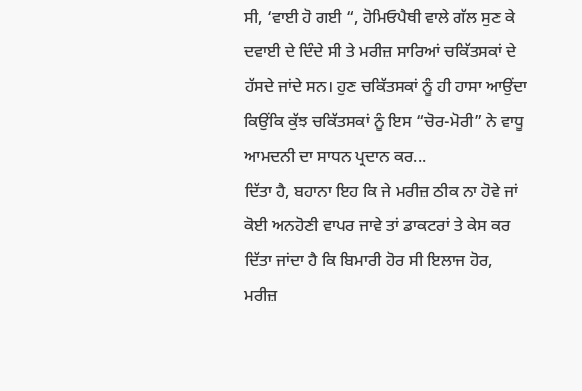ਸੀ, ‘ਵਾਈ ਹੋ ਗਈ “, ਹੋਮਿਓਪੈਥੀ ਵਾਲੇ ਗੱਲ ਸੁਣ ਕੇ ਦਵਾਈ ਦੇ ਦਿੰਦੇ ਸੀ ਤੇ ਮਰੀਜ਼ ਸਾਰਿਆਂ ਚਕਿੱਤਸਕਾਂ ਦੇ ਹੱਸਦੇ ਜਾਂਦੇ ਸਨ। ਹੁਣ ਚਕਿੱਤਸਕਾਂ ਨੂੰ ਹੀ ਹਾਸਾ ਆਉਂਦਾ ਕਿਉਂਕਿ ਕੁੱਝ ਚਕਿੱਤਸਕਾਂ ਨੂੰ ਇਸ “ਚੋਰ-ਮੋਰੀ” ਨੇ ਵਾਧੂ ਆਮਦਨੀ ਦਾ ਸਾਧਨ ਪ੍ਰਦਾਨ ਕਰ...
ਦਿੱਤਾ ਹੈ, ਬਹਾਨਾ ਇਹ ਕਿ ਜੇ ਮਰੀਜ਼ ਠੀਕ ਨਾ ਹੋਵੇ ਜਾਂ ਕੋਈ ਅਨਹੋਣੀ ਵਾਪਰ ਜਾਵੇ ਤਾਂ ਡਾਕਟਰਾਂ ਤੇ ਕੇਸ ਕਰ ਦਿੱਤਾ ਜਾਂਦਾ ਹੈ ਕਿ ਬਿਮਾਰੀ ਹੋਰ ਸੀ ਇਲਾਜ ਹੋਰ, ਮਰੀਜ਼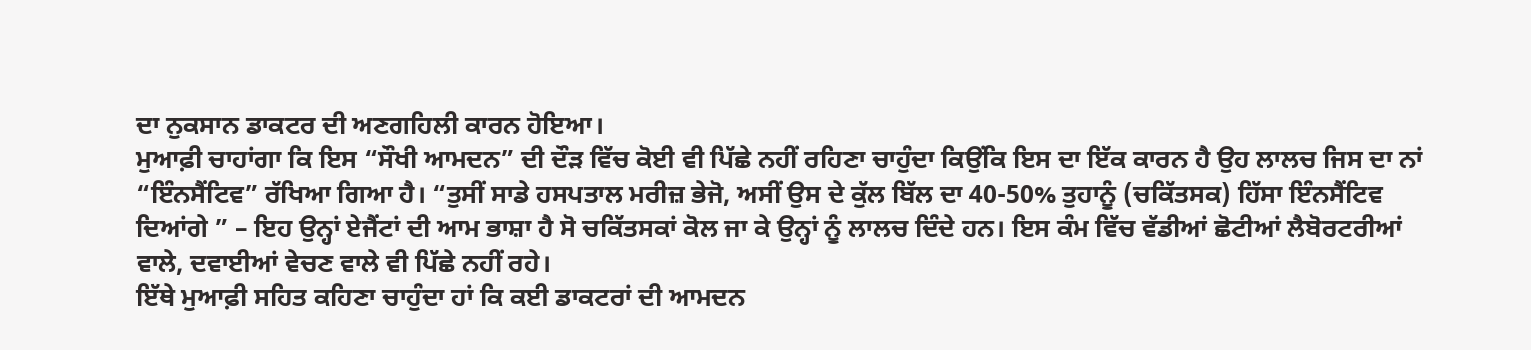ਦਾ ਨੁਕਸਾਨ ਡਾਕਟਰ ਦੀ ਅਣਗਹਿਲੀ ਕਾਰਨ ਹੋਇਆ।
ਮੁਆਫ਼ੀ ਚਾਹਾਂਗਾ ਕਿ ਇਸ “ਸੌਖੀ ਆਮਦਨ” ਦੀ ਦੌੜ ਵਿੱਚ ਕੋਈ ਵੀ ਪਿੱਛੇ ਨਹੀਂ ਰਹਿਣਾ ਚਾਹੁੰਦਾ ਕਿਉਂਕਿ ਇਸ ਦਾ ਇੱਕ ਕਾਰਨ ਹੈ ਉਹ ਲਾਲਚ ਜਿਸ ਦਾ ਨਾਂ “ਇੰਨਸੈਂਟਿਵ” ਰੱਖਿਆ ਗਿਆ ਹੈ। “ਤੁਸੀਂ ਸਾਡੇ ਹਸਪਤਾਲ ਮਰੀਜ਼ ਭੇਜੋ, ਅਸੀਂ ਉਸ ਦੇ ਕੁੱਲ ਬਿੱਲ ਦਾ 40-50% ਤੁਹਾਨੂੰ (ਚਕਿੱਤਸਕ) ਹਿੱਸਾ ਇੰਨਸੈਂਟਿਵ ਦਿਆਂਗੇ ” – ਇਹ ਉਨ੍ਹਾਂ ਏਜੈਂਟਾਂ ਦੀ ਆਮ ਭਾਸ਼ਾ ਹੈ ਸੋ ਚਕਿੱਤਸਕਾਂ ਕੋਲ ਜਾ ਕੇ ਉਨ੍ਹਾਂ ਨੂੰ ਲਾਲਚ ਦਿੰਦੇ ਹਨ। ਇਸ ਕੰਮ ਵਿੱਚ ਵੱਡੀਆਂ ਛੋਟੀਆਂ ਲੈਬੋਰਟਰੀਆਂ ਵਾਲੇ, ਦਵਾਈਆਂ ਵੇਚਣ ਵਾਲੇ ਵੀ ਪਿੱਛੇ ਨਹੀਂ ਰਹੇ।
ਇੱਥੇ ਮੁਆਫ਼ੀ ਸਹਿਤ ਕਹਿਣਾ ਚਾਹੁੰਦਾ ਹਾਂ ਕਿ ਕਈ ਡਾਕਟਰਾਂ ਦੀ ਆਮਦਨ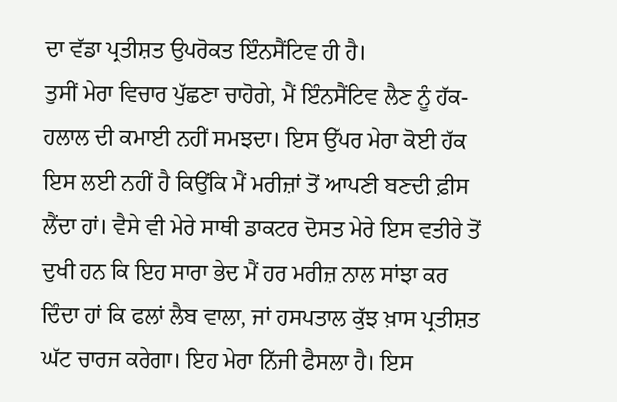ਦਾ ਵੱਡਾ ਪ੍ਰਤੀਸ਼ਤ ਉਪਰੋਕਤ ਇੰਨਸੈਂਟਿਵ ਹੀ ਹੈ।
ਤੁਸੀਂ ਮੇਰਾ ਵਿਚਾਰ ਪੁੱਛਣਾ ਚਾਹੋਗੇ, ਮੈਂ ਇੰਨਸੈਂਟਿਵ ਲੈਣ ਨੂੰ ਹੱਕ-ਹਲਾਲ ਦੀ ਕਮਾਈ ਨਹੀਂ ਸਮਝਦਾ। ਇਸ ਉੱਪਰ ਮੇਰਾ ਕੋਈ ਹੱਕ ਇਸ ਲਈ ਨਹੀਂ ਹੈ ਕਿਉਂਕਿ ਮੈਂ ਮਰੀਜ਼ਾਂ ਤੋਂ ਆਪਣੀ ਬਣਦੀ ਫ਼ੀਸ ਲੈਂਦਾ ਹਾਂ। ਵੈਸੇ ਵੀ ਮੇਰੇ ਸਾਥੀ ਡਾਕਟਰ ਦੋਸਤ ਮੇਰੇ ਇਸ ਵਤੀਰੇ ਤੋਂ ਦੁਖੀ ਹਨ ਕਿ ਇਹ ਸਾਰਾ ਭੇਦ ਮੈਂ ਹਰ ਮਰੀਜ਼ ਨਾਲ ਸਾਂਝਾ ਕਰ ਦਿੰਦਾ ਹਾਂ ਕਿ ਫਲਾਂ ਲੈਬ ਵਾਲਾ, ਜਾਂ ਹਸਪਤਾਲ ਕੁੱਝ ਖ਼ਾਸ ਪ੍ਰਤੀਸ਼ਤ ਘੱਟ ਚਾਰਜ ਕਰੇਗਾ। ਇਹ ਮੇਰਾ ਨਿੱਜੀ ਫੈਸਲਾ ਹੈ। ਇਸ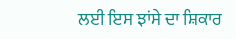ਲਈ ਇਸ ਝਾਂਸੇ ਦਾ ਸ਼ਿਕਾਰ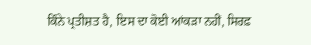ਕਿੰਨੇ ਪ੍ਰਤੀਸ਼ਤ ਹੈ, ਇਸ ਦਾ ਕੋਈ ਆਂਕੜਾ ਨਹੀਂ, ਸਿਰਫ਼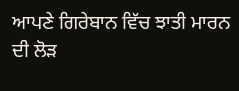ਆਪਣੇ ਗਿਰੇਬਾਨ ਵਿੱਚ ਝਾਤੀ ਮਾਰਨ ਦੀ ਲੋੜ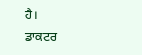ਹੈ।
ਡਾਕਟਰ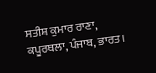ਸਤੀਸ਼ ਕੁਮਾਰ ਰਾਣਾ, ਕਪੂਰਥਲਾ, ਪੰਜਾਬ, ਭਾਰਤ।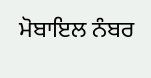ਮੋਬਾਇਲ ਨੰਬਰ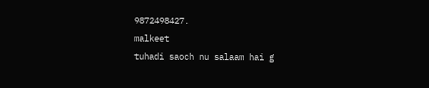9872498427.
malkeet
tuhadi saoch nu salaam hai g